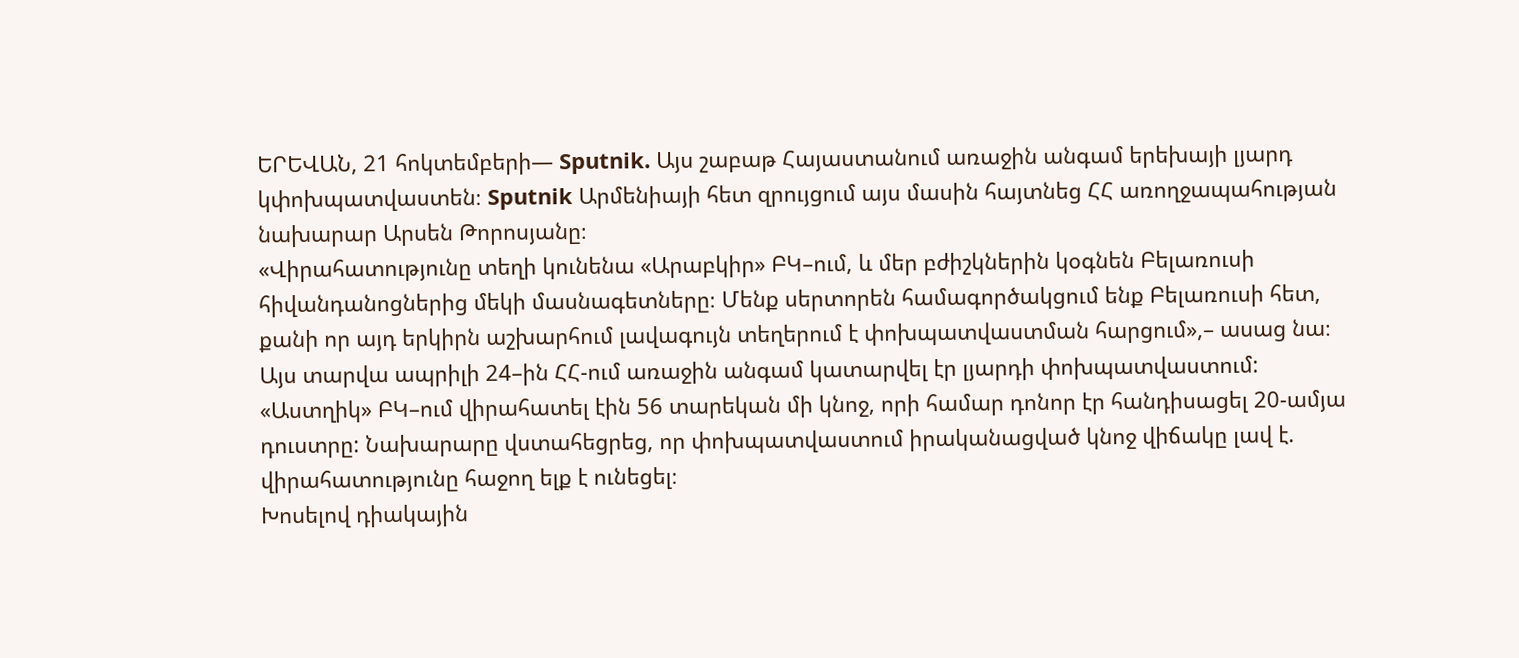ԵՐԵՎԱՆ, 21 հոկտեմբերի— Sputnik. Այս շաբաթ Հայաստանում առաջին անգամ երեխայի լյարդ կփոխպատվաստեն։ Sputnik Արմենիայի հետ զրույցում այս մասին հայտնեց ՀՀ առողջապահության նախարար Արսեն Թորոսյանը։
«Վիրահատությունը տեղի կունենա «Արաբկիր» ԲԿ–ում, և մեր բժիշկներին կօգնեն Բելառուսի հիվանդանոցներից մեկի մասնագետները։ Մենք սերտորեն համագործակցում ենք Բելառուսի հետ, քանի որ այդ երկիրն աշխարհում լավագույն տեղերում է փոխպատվաստման հարցում»,– ասաց նա։
Այս տարվա ապրիլի 24–ին ՀՀ-ում առաջին անգամ կատարվել էր լյարդի փոխպատվաստում: «Աստղիկ» ԲԿ–ում վիրահատել էին 56 տարեկան մի կնոջ, որի համար դոնոր էր հանդիսացել 20-ամյա դուստրը: Նախարարը վստահեցրեց, որ փոխպատվաստում իրականացված կնոջ վիճակը լավ է. վիրահատությունը հաջող ելք է ունեցել։
Խոսելով դիակային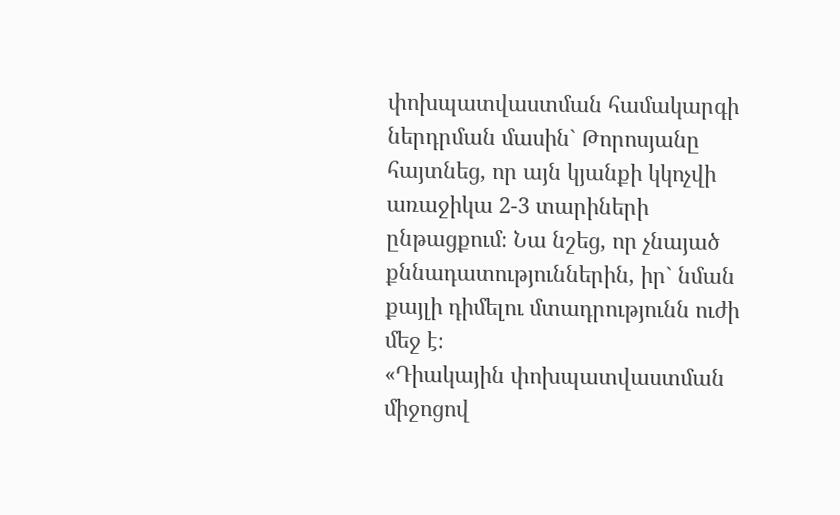փոխպատվաստման համակարգի ներդրման մասին` Թորոսյանը հայտնեց, որ այն կյանքի կկոչվի առաջիկա 2-3 տարիների ընթացքում։ Նա նշեց, որ չնայած քննադատություններին, իր` նման քայլի դիմելու մտադրությունն ուժի մեջ է։
«Դիակային փոխպատվաստման միջոցով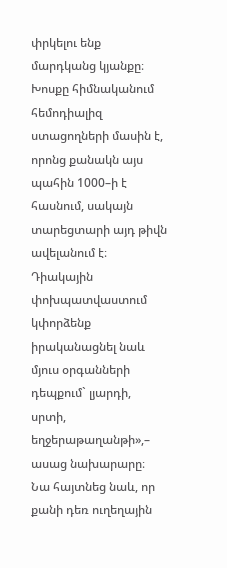փրկելու ենք մարդկանց կյանքը։ Խոսքը հիմնականում հեմոդիալիզ ստացողների մասին է, որոնց քանակն այս պահին 1000–ի է հասնում, սակայն տարեցտարի այդ թիվն ավելանում է։ Դիակային փոխպատվաստում կփորձենք իրականացնել նաև մյուս օրգանների դեպքում` լյարդի, սրտի, եղջերաթաղանթի»,– ասաց նախարարը։
Նա հայտնեց նաև, որ քանի դեռ ուղեղային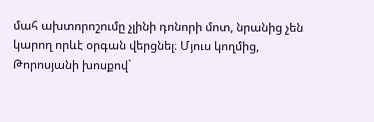մահ ախտորոշումը չլինի դոնորի մոտ, նրանից չեն կարող որևէ օրգան վերցնել։ Մյուս կողմից, Թորոսյանի խոսքով`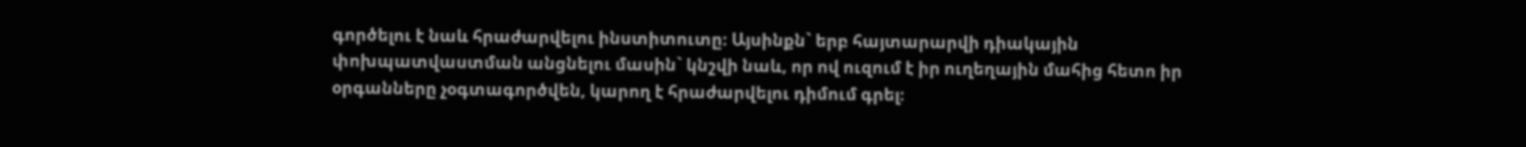գործելու է նաև հրաժարվելու ինստիտուտը։ Այսինքն` երբ հայտարարվի դիակային փոխպատվաստման անցնելու մասին` կնշվի նաև, որ ով ուզում է իր ուղեղային մահից հետո իր օրգանները չօգտագործվեն, կարող է հրաժարվելու դիմում գրել։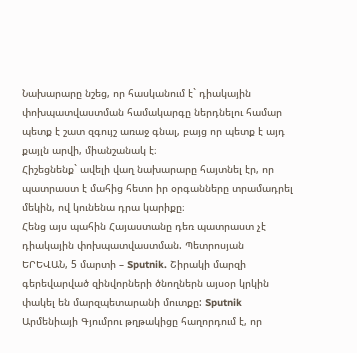Նախարարը նշեց, որ հասկանում է` դիակային փոխպատվաստման համակարգը ներդնելու համար պետք է շատ զգույշ առաջ գնալ, բայց որ պետք է այդ քայլն արվի, միանշանակ է։
Հիշեցնենք` ավելի վաղ նախարարը հայտնել էր, որ պատրաստ է մահից հետո իր օրգանները տրամադրել մեկին, ով կունենա դրա կարիքը։
Հենց այս պահին Հայաստանը դեռ պատրաստ չէ դիակային փոխպատվաստման. Պետրոսյան
ԵՐԵՎԱՆ, 5 մարտի – Sputnik. Շիրակի մարզի գերեվարված զինվորների ծնողներն այսօր կրկին փակել են մարզպետարանի մուտքը: Sputnik Արմենիայի Գյումրու թղթակիցը հաղորդում է, որ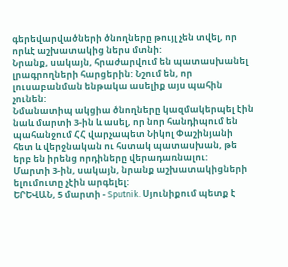գերեվարվածների ծնողները թույլ չեն տվել, որ որևէ աշխատակից ներս մտնի:
Նրանք, սակայն, հրաժարվում են պատասխանել լրագրողների հարցերին: Նշում են, որ լուսաբանման ենթակա ասելիք այս պահին չունեն:
Նմանատիպ ակցիա ծնողները կազմակերպել էին նաև մարտի 3-ին և ասել, որ նոր հանդիպում են պահանջում ՀՀ վարչապետ Նիկոլ Փաշինյանի հետ և վերջնական ու հստակ պատասխան, թե երբ են իրենց որդիները վերադառնալու:
Մարտի 3-ին, սակայն, նրանք աշխատակիցների ելումուտը չէին արգելել:
ԵՐԵՎԱՆ, 5 մարտի - Sputnik. Սյունիքում պետք է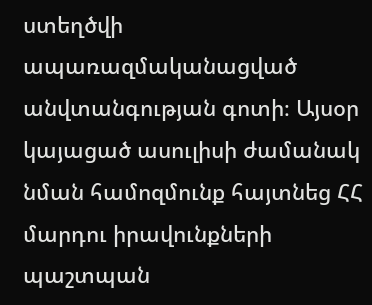ստեղծվի ապառազմականացված անվտանգության գոտի։ Այսօր կայացած ասուլիսի ժամանակ նման համոզմունք հայտնեց ՀՀ մարդու իրավունքների պաշտպան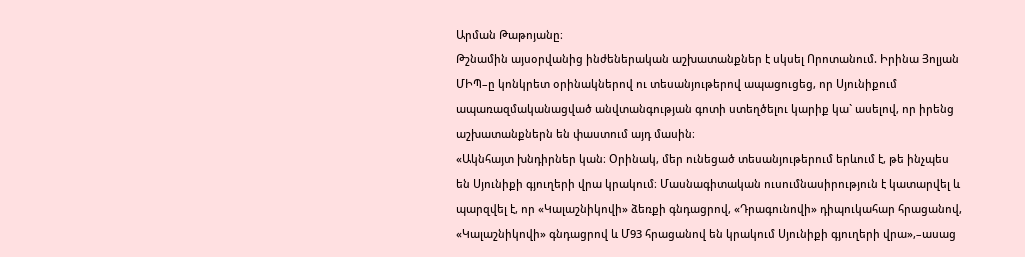Արման Թաթոյանը։
Թշնամին այսօրվանից ինժեներական աշխատանքներ է սկսել Որոտանում. Իրինա Յոլյան
ՄԻՊ–ը կոնկրետ օրինակներով ու տեսանյութերով ապացուցեց, որ Սյունիքում ապառազմականացված անվտանգության գոտի ստեղծելու կարիք կա` ասելով, որ իրենց աշխատանքներն են փաստում այդ մասին։
«Ակնհայտ խնդիրներ կան։ Օրինակ, մեր ունեցած տեսանյութերում երևում է, թե ինչպես են Սյունիքի գյուղերի վրա կրակում։ Մասնագիտական ուսումնասիրություն է կատարվել և պարզվել է, որ «Կալաշնիկովի» ձեռքի գնդացրով, «Դրագունովի» դիպուկահար հրացանով, «Կալաշնիկովի» գնդացրով և Մ93 հրացանով են կրակում Սյունիքի գյուղերի վրա»,–ասաց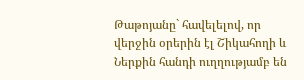Թաթոյանը` հավելելով, որ վերջին օրերին էլ Շիկահողի և Ներքին հանդի ուղղությամբ են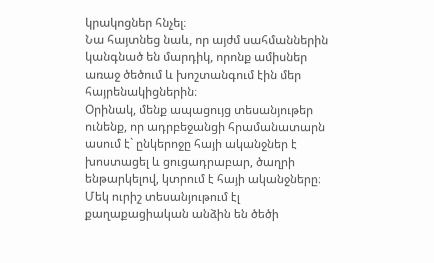կրակոցներ հնչել։
Նա հայտնեց նաև, որ այժմ սահմաններին կանգնած են մարդիկ, որոնք ամիսներ առաջ ծեծում և խոշտանգում էին մեր հայրենակիցներին։
Օրինակ, մենք ապացույց տեսանյութեր ունենք, որ ադրբեջանցի հրամանատարն ասում է` ընկերոջը հայի ականջներ է խոստացել և ցուցադրաբար, ծաղրի ենթարկելով, կտրում է հայի ականջները։ Մեկ ուրիշ տեսանյութում էլ քաղաքացիական անձին են ծեծի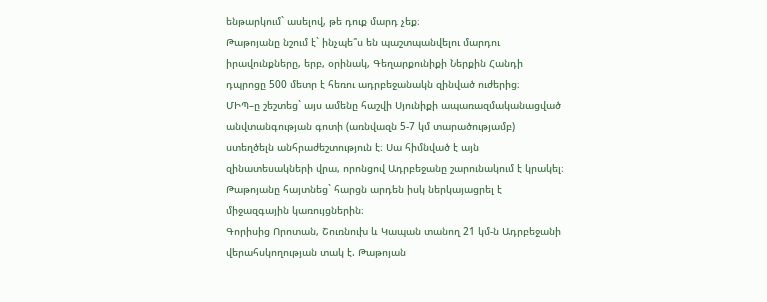ենթարկում` ասելով, թե դուք մարդ չեք։
Թաթոյանը նշում է` ինչպե՞ս են պաշտպանվելու մարդու իրավունքները, երբ, օրինակ, Գեղարքունիքի Ներքին Հանդի դպրոցը 500 մետր է հեռու ադրբեջանակն զինված ուժերից։
ՄԻՊ–ը շեշտեց` այս ամենը հաշվի Սյունիքի ապառազմականացված անվտանգության գոտի (առնվազն 5-7 կմ տարածությամբ) ստեղծելն անհրաժեշտություն է։ Սա հիմնված է այն զինատեսակների վրա, որոնցով Ադրբեջանը շարունակում է կրակել։ Թաթոյանը հայտնեց` հարցն արդեն իսկ ներկայացրել է միջազգային կառույցներին։
Գորիսից Որոտան, Շուռնուխ և Կապան տանող 21 կմ-ն Ադրբեջանի վերահսկողության տակ է. Թաթոյան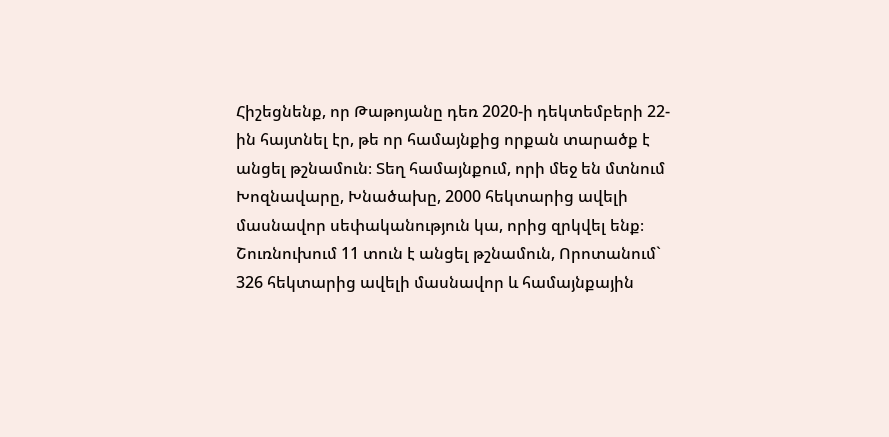Հիշեցնենք, որ Թաթոյանը դեռ 2020-ի դեկտեմբերի 22-ին հայտնել էր, թե որ համայնքից որքան տարածք է անցել թշնամուն։ Տեղ համայնքում, որի մեջ են մտնում Խոզնավարը, Խնածախը, 2000 հեկտարից ավելի մասնավոր սեփականություն կա, որից զրկվել ենք։ Շուռնուխում 11 տուն է անցել թշնամուն, Որոտանում` 326 հեկտարից ավելի մասնավոր և համայնքային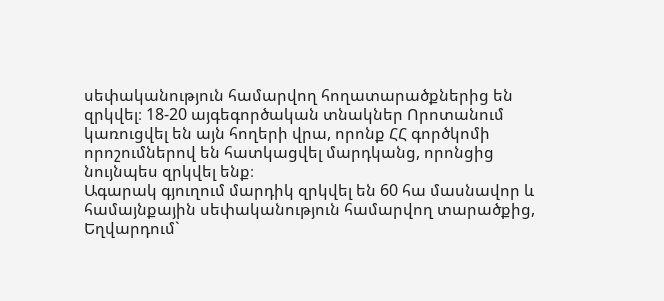սեփականություն համարվող հողատարածքներից են զրկվել։ 18-20 այգեգործական տնակներ Որոտանում կառուցվել են այն հողերի վրա, որոնք ՀՀ գործկոմի որոշումներով են հատկացվել մարդկանց, որոնցից նույնպես զրկվել ենք։
Ագարակ գյուղում մարդիկ զրկվել են 60 հա մասնավոր և համայնքային սեփականություն համարվող տարածքից, Եղվարդում`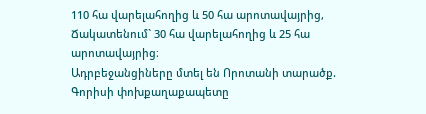110 հա վարելահողից և 50 հա արոտավայրից, Ճակատենում` 30 հա վարելահողից և 25 հա արոտավայրից։
Ադրբեջանցիները մտել են Որոտանի տարածք. Գորիսի փոխքաղաքապետը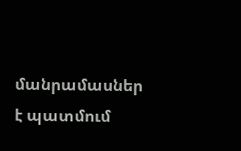մանրամասներ է պատմում